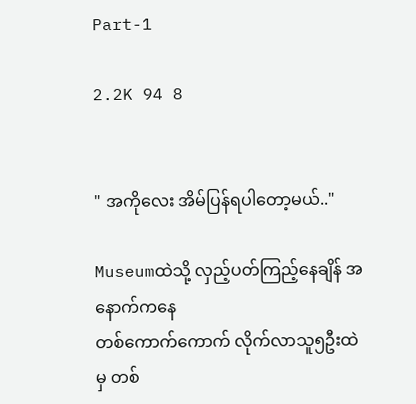Part-1

2.2K 94 8


" အကိုလေး အိမ်ပြန်ရပါတော့မယ်.."

Museumထဲသို့ လှည့်ပတ်‌ကြည့်နေချိန် အနောက်ကနေ
တစ်ကောက်ကောက် လိုက်လာသူ၅ဦးထဲမှ တစ်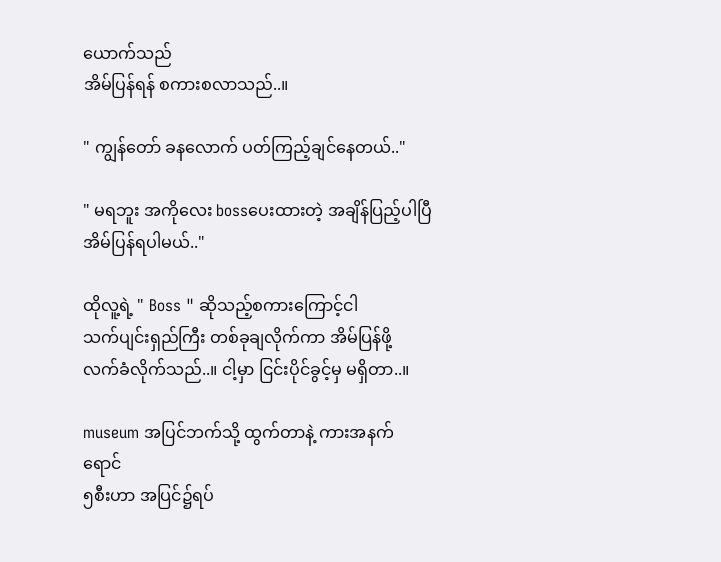ယောက်သည်
အိမ်ပြန်ရန် စကားစလာသည်..။

" ကျွန်တော် ခနလောက် ပတ်ကြည့်ချင်နေတယ်.."

" မရဘူး အကိုလေး bossပေးထားတဲ့ အချိန်ပြည့်ပါပြီ
အိမ်ပြန်ရပါမယ်.."

ထိုလူ့ရဲ့ " Boss " ဆိုသည့်စကားကြောင့်ငါ
သက်ပျင်းရှည်ကြီး တစ်ခုချလိုက်ကာ အိမ်ပြန်ဖို့
လက်ခံလိုက်သည်..။ ငါ့မှာ ငြင်းပိုင်ခွင့်မှ မရှိတာ..။

museum အပြင်ဘက်သို့ ထွက်တာနဲ့ ကားအနက်ရောင်
၅စီးဟာ အပြင်၌ရပ်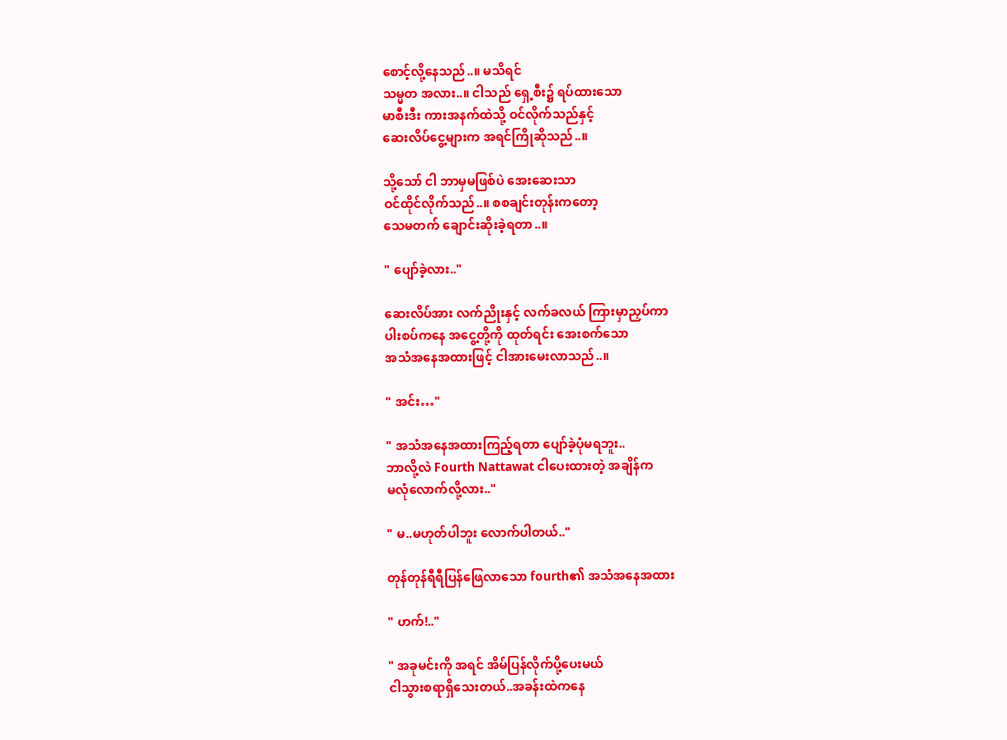စောင့်‌လို့နေသည်..။ မသိရင်
သမ္မတ အလား..။ ငါသည် ရှေ့စီး၌ ရပ်ထားသော
မာစီးဒီး ကားအနက်ထဲသို့ ဝင်လိုက်သည်နှင့်
ဆေးလိပ်ငွေ့များက အရင်ကြိုဆိုသည်..။

သို့သော် ငါ ဘာမှမဖြစ်ပဲ အေးဆေးသာ
ဝင်ထိုင်လိုက်သည်..။ စစချင်းတုန်းကတော့
သေမတက် ချောင်းဆိုးခဲ့ရတာ..။

" ပျော်ခဲ့လား.."

ဆေးလိပ်အား လက်ညိုးနှင့် လက်ခလယ် ကြားမှာညှပ်ကာ
ပါးစပ်ကနေ အငွေ့တို့ကို ထုတ်ရင်း အေးစက်သော
အသံအနေအထားဖြင့် ငါအားမေးလာသည်..။

" အင်း…"

" အသံအနေအထားကြည့်ရတာ ပျော်ခဲ့ပုံမရဘူး..
ဘာလို့လဲ Fourth Nattawat ငါပေးထားတဲ့ အချိန်က
မလုံလောက်လို့လား.."

" မ..မဟုတ်ပါဘူး လောက်ပါတယ်.."

တုန်တုန်ရီရီပြန်ဖြေလာသော fourth၏ အသံအနေအထား

" ဟက်!.."

" အခုမင်းကို အရင် အိမ်ပြန်လိုက်ပို့ပေးမယ်
ငါသွားစရာရှိသေးတယ်..အခန်းထဲကနေ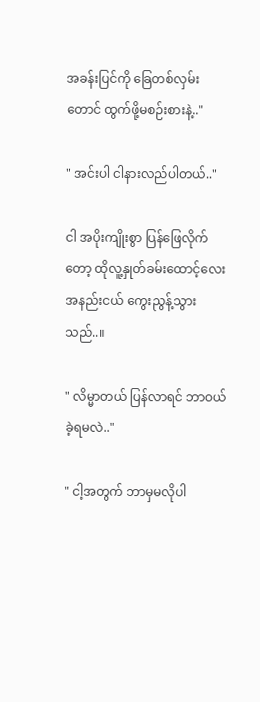အခန်းပြင်ကို ခြေတစ်လှမ်းတောင် ထွက်ဖို့မစဉ်းစားနဲ့.."

" အင်းပါ ငါနားလည်ပါတယ်.."

ငါ အပိုးကျိုးစွာ ပြန်ဖြေလိုက်တော့ ထိုလူ့နှုတ်ခမ်းထောင့်လေး အနည်းငယ် ကွေးညွန့်သွားသည်..။

" လိမ္မာတယ် ပြန်လာရင် ဘာဝယ်ခဲ့ရမလဲ.."

" ငါ့အတွက် ဘာမှမလိုပါ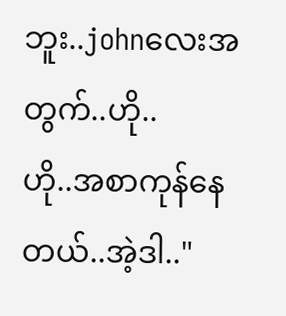ဘူး..johnလေးအတွက်..ဟို..
ဟို..အစာကုန်နေတယ်..အဲ့ဒါ.."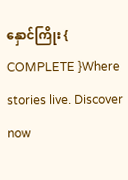နှောင်ကြိုး { COMPLETE }Where stories live. Discover now